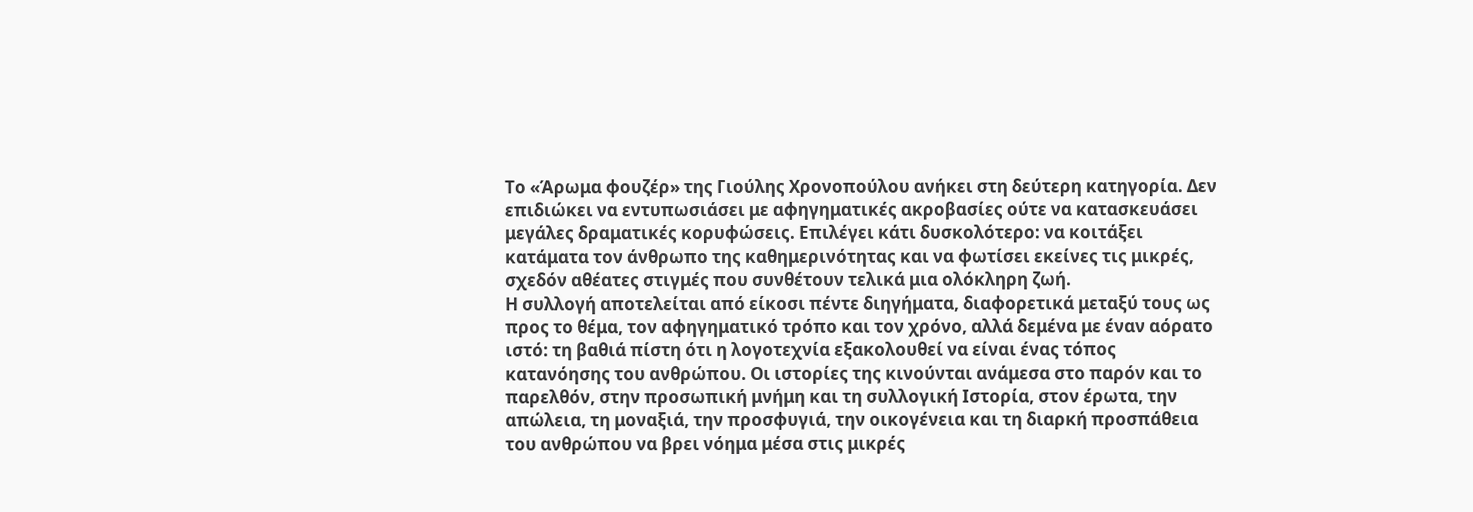Το «Άρωμα φουζέρ» της Γιούλης Χρονοπούλου ανήκει στη δεύτερη κατηγορία. Δεν επιδιώκει να εντυπωσιάσει με αφηγηματικές ακροβασίες ούτε να κατασκευάσει μεγάλες δραματικές κορυφώσεις. Επιλέγει κάτι δυσκολότερο: να κοιτάξει κατάματα τον άνθρωπο της καθημερινότητας και να φωτίσει εκείνες τις μικρές, σχεδόν αθέατες στιγμές που συνθέτουν τελικά μια ολόκληρη ζωή.
Η συλλογή αποτελείται από είκοσι πέντε διηγήματα, διαφορετικά μεταξύ τους ως προς το θέμα, τον αφηγηματικό τρόπο και τον χρόνο, αλλά δεμένα με έναν αόρατο ιστό: τη βαθιά πίστη ότι η λογοτεχνία εξακολουθεί να είναι ένας τόπος κατανόησης του ανθρώπου. Οι ιστορίες της κινούνται ανάμεσα στο παρόν και το παρελθόν, στην προσωπική μνήμη και τη συλλογική Ιστορία, στον έρωτα, την απώλεια, τη μοναξιά, την προσφυγιά, την οικογένεια και τη διαρκή προσπάθεια του ανθρώπου να βρει νόημα μέσα στις μικρές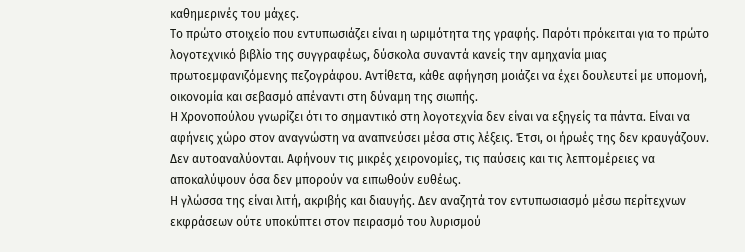καθημερινές του μάχες.
Το πρώτο στοιχείο που εντυπωσιάζει είναι η ωριμότητα της γραφής. Παρότι πρόκειται για το πρώτο λογοτεχνικό βιβλίο της συγγραφέως, δύσκολα συναντά κανείς την αμηχανία μιας πρωτοεμφανιζόμενης πεζογράφου. Αντίθετα, κάθε αφήγηση μοιάζει να έχει δουλευτεί με υπομονή, οικονομία και σεβασμό απέναντι στη δύναμη της σιωπής.
Η Χρονοπούλου γνωρίζει ότι το σημαντικό στη λογοτεχνία δεν είναι να εξηγείς τα πάντα. Είναι να αφήνεις χώρο στον αναγνώστη να αναπνεύσει μέσα στις λέξεις. Έτσι, οι ήρωές της δεν κραυγάζουν. Δεν αυτοαναλύονται. Αφήνουν τις μικρές χειρονομίες, τις παύσεις και τις λεπτομέρειες να αποκαλύψουν όσα δεν μπορούν να ειπωθούν ευθέως.
Η γλώσσα της είναι λιτή, ακριβής και διαυγής. Δεν αναζητά τον εντυπωσιασμό μέσω περίτεχνων εκφράσεων ούτε υποκύπτει στον πειρασμό του λυρισμού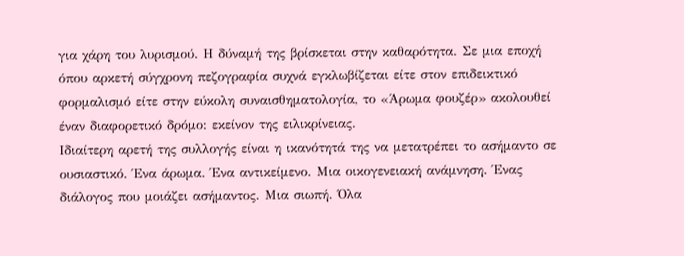για χάρη του λυρισμού. Η δύναμή της βρίσκεται στην καθαρότητα. Σε μια εποχή όπου αρκετή σύγχρονη πεζογραφία συχνά εγκλωβίζεται είτε στον επιδεικτικό φορμαλισμό είτε στην εύκολη συναισθηματολογία, το «Άρωμα φουζέρ» ακολουθεί έναν διαφορετικό δρόμο: εκείνον της ειλικρίνειας.
Ιδιαίτερη αρετή της συλλογής είναι η ικανότητά της να μετατρέπει το ασήμαντο σε ουσιαστικό. Ένα άρωμα. Ένα αντικείμενο. Μια οικογενειακή ανάμνηση. Ένας διάλογος που μοιάζει ασήμαντος. Μια σιωπή. Όλα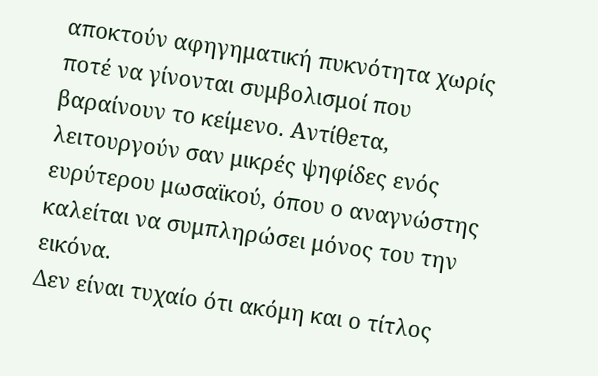αποκτούν αφηγηματική πυκνότητα χωρίς ποτέ να γίνονται συμβολισμοί που βαραίνουν το κείμενο. Αντίθετα, λειτουργούν σαν μικρές ψηφίδες ενός ευρύτερου μωσαϊκού, όπου ο αναγνώστης καλείται να συμπληρώσει μόνος του την εικόνα.
Δεν είναι τυχαίο ότι ακόμη και ο τίτλος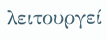λειτουργεί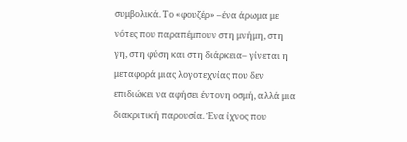συμβολικά. Το «φουζέρ» –ένα άρωμα με νότες που παραπέμπουν στη μνήμη, στη γη, στη φύση και στη διάρκεια– γίνεται η μεταφορά μιας λογοτεχνίας που δεν επιδιώκει να αφήσει έντονη οσμή, αλλά μια διακριτική παρουσία. Ένα ίχνος που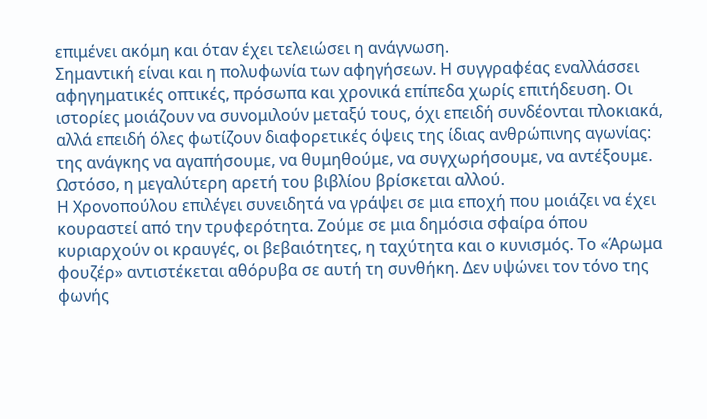επιμένει ακόμη και όταν έχει τελειώσει η ανάγνωση.
Σημαντική είναι και η πολυφωνία των αφηγήσεων. Η συγγραφέας εναλλάσσει αφηγηματικές οπτικές, πρόσωπα και χρονικά επίπεδα χωρίς επιτήδευση. Οι ιστορίες μοιάζουν να συνομιλούν μεταξύ τους, όχι επειδή συνδέονται πλοκιακά, αλλά επειδή όλες φωτίζουν διαφορετικές όψεις της ίδιας ανθρώπινης αγωνίας: της ανάγκης να αγαπήσουμε, να θυμηθούμε, να συγχωρήσουμε, να αντέξουμε.
Ωστόσο, η μεγαλύτερη αρετή του βιβλίου βρίσκεται αλλού.
Η Χρονοπούλου επιλέγει συνειδητά να γράψει σε μια εποχή που μοιάζει να έχει κουραστεί από την τρυφερότητα. Ζούμε σε μια δημόσια σφαίρα όπου κυριαρχούν οι κραυγές, οι βεβαιότητες, η ταχύτητα και ο κυνισμός. Το «Άρωμα φουζέρ» αντιστέκεται αθόρυβα σε αυτή τη συνθήκη. Δεν υψώνει τον τόνο της φωνής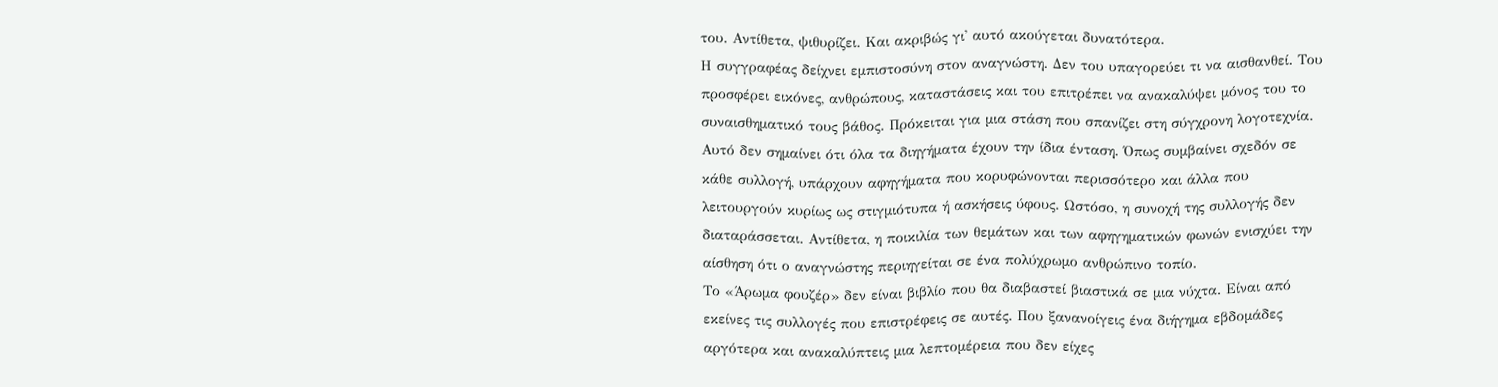του. Αντίθετα, ψιθυρίζει. Και ακριβώς γι' αυτό ακούγεται δυνατότερα.
Η συγγραφέας δείχνει εμπιστοσύνη στον αναγνώστη. Δεν του υπαγορεύει τι να αισθανθεί. Του προσφέρει εικόνες, ανθρώπους, καταστάσεις και του επιτρέπει να ανακαλύψει μόνος του το συναισθηματικό τους βάθος. Πρόκειται για μια στάση που σπανίζει στη σύγχρονη λογοτεχνία.
Αυτό δεν σημαίνει ότι όλα τα διηγήματα έχουν την ίδια ένταση. Όπως συμβαίνει σχεδόν σε κάθε συλλογή, υπάρχουν αφηγήματα που κορυφώνονται περισσότερο και άλλα που λειτουργούν κυρίως ως στιγμιότυπα ή ασκήσεις ύφους. Ωστόσο, η συνοχή της συλλογής δεν διαταράσσεται. Αντίθετα, η ποικιλία των θεμάτων και των αφηγηματικών φωνών ενισχύει την αίσθηση ότι ο αναγνώστης περιηγείται σε ένα πολύχρωμο ανθρώπινο τοπίο.
Το «Άρωμα φουζέρ» δεν είναι βιβλίο που θα διαβαστεί βιαστικά σε μια νύχτα. Είναι από εκείνες τις συλλογές που επιστρέφεις σε αυτές. Που ξανανοίγεις ένα διήγημα εβδομάδες αργότερα και ανακαλύπτεις μια λεπτομέρεια που δεν είχες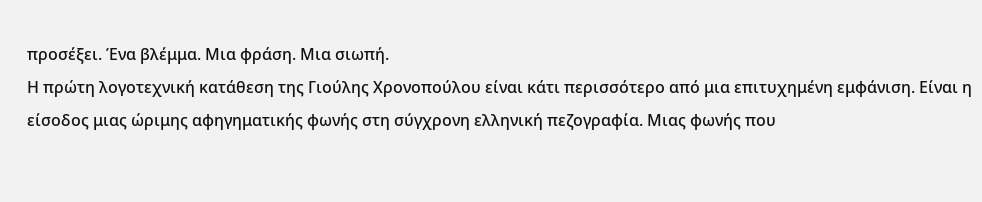προσέξει. Ένα βλέμμα. Μια φράση. Μια σιωπή.
Η πρώτη λογοτεχνική κατάθεση της Γιούλης Χρονοπούλου είναι κάτι περισσότερο από μια επιτυχημένη εμφάνιση. Είναι η είσοδος μιας ώριμης αφηγηματικής φωνής στη σύγχρονη ελληνική πεζογραφία. Μιας φωνής που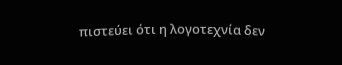πιστεύει ότι η λογοτεχνία δεν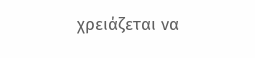χρειάζεται να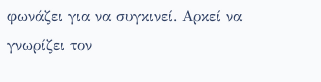φωνάζει για να συγκινεί. Αρκεί να γνωρίζει τον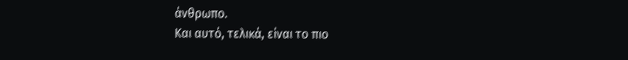άνθρωπο.
Και αυτό, τελικά, είναι το πιο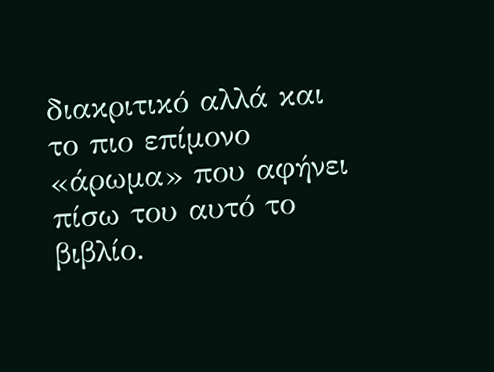διακριτικό αλλά και το πιο επίμονο «άρωμα» που αφήνει πίσω του αυτό το βιβλίο.